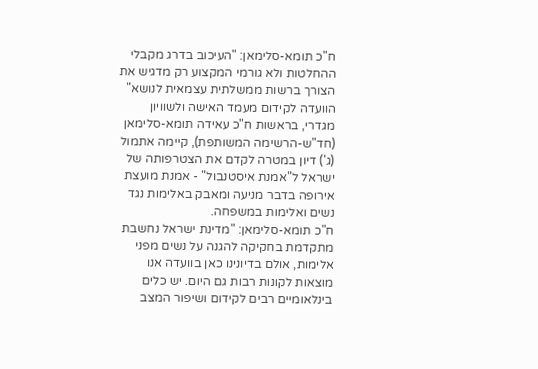ח"כ תומא-סלימאן: "העיכוב בדרג מקבלי ההחלטות ולא גורמי המקצוע רק מדגיש את הצורך ברשות ממשלתית עצמאית לנושא"
הוועדה לקידום מעמד האישה ולשוויון מגדרי, בראשות ח"כ עאידה תומא-סלימאן (חד"ש-הרשימה המשותפת), קיימה אתמול (ג') דיון במטרה לקדם את הצטרפותה של ישראל ל"אמנת איסטנבול" - אמנת מועצת אירופה בדבר מניעה ומאבק באלימות נגד נשים ואלימות במשפחה.
ח"כ תומא-סלימאן: "מדינת ישראל נחשבת מתקדמת בחקיקה להגנה על נשים מפני אלימות, אולם בדיונינו כאן בוועדה אנו מוצאות לקונות רבות גם היום. יש כלים בינלאומיים רבים לקידום ושיפור המצב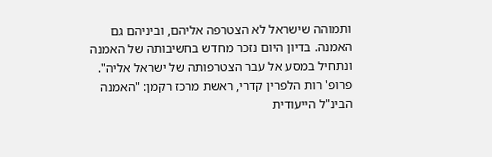ותמוהה שישראל לא הצטרפה אליהם, וביניהם גם האמנה. בדיון היום נזכר מחדש בחשיבותה של האמנה ונתחיל במסע אל עבר הצטרפותה של ישראל אליה".
פרופ' רות הלפרין קדרי, ראשת מרכז רקמן: "האמנה הבינ"ל הייעודית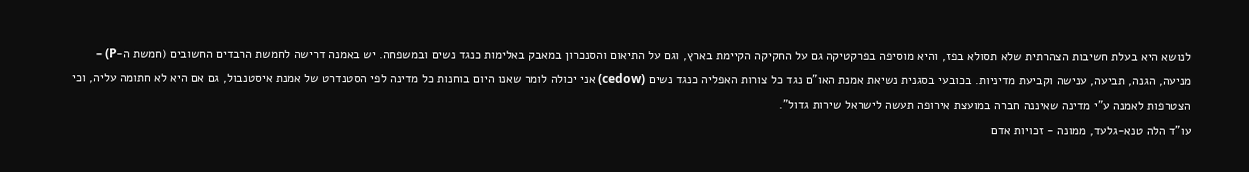לנושא היא בעלת חשיבות הצהרתית שלא תסולא בפז, והיא מוסיפה בפרקטיקה גם על החקיקה הקיימת בארץ, וגם על התיאום והסנכרון במאבק באלימות כנגד נשים ובמשפחה. יש באמנה דרישה לחמשת הרבדים החשובים (חמשת ה-P) – מניעה, הגנה, תביעה, ענישה וקביעת מדיניות. בכובעי בסגנית נשיאת אמנת האו"ם נגד כל צורות האפליה כנגד נשים (cedow) אני יכולה לומר שאנו היום בוחנות כל מדינה לפי הסטנדרט של אמנת איסטנבול, גם אם היא לא חתומה עליה, וכי הצטרפות לאמנה ע"י מדינה שאיננה חברה במועצת אירופה תעשה לישראל שירות גדול".
עו"ד הלה טנא-גלעד, ממונה - זכויות אדם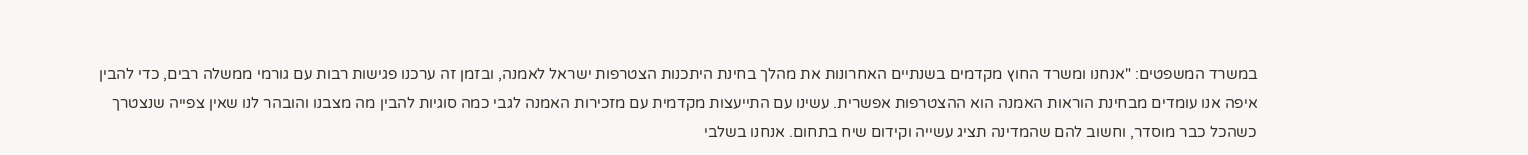במשרד המשפטים: "אנחנו ומשרד החוץ מקדמים בשנתיים האחרונות את מהלך בחינת היתכנות הצטרפות ישראל לאמנה, ובזמן זה ערכנו פגישות רבות עם גורמי ממשלה רבים, כדי להבין איפה אנו עומדים מבחינת הוראות האמנה הוא ההצטרפות אפשרית. עשינו עם התייעצות מקדמית עם מזכירות האמנה לגבי כמה סוגיות להבין מה מצבנו והובהר לנו שאין צפייה שנצטרך כשהכל כבר מוסדר, וחשוב להם שהמדינה תציג עשייה וקידום שיח בתחום. אנחנו בשלבי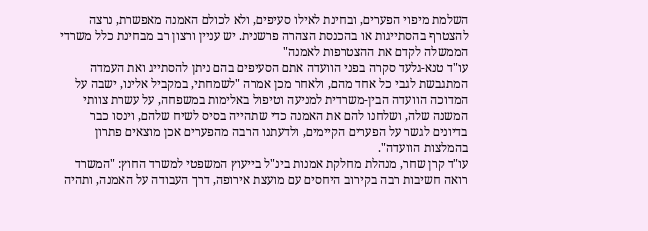השלמת מיפוי הפערים, ובחינת לאילו סעיפים, ולא לכולם האמנה מאפשרת, נרצה להצטרף בהסתייגות או בהכנסת הצהרה פרשנית. יש עניין ורצון רב מבחינת כלל משרדי הממשלה לקדם את ההצטרפות לאמנה"
עו"ד טנא-גלעד סקרה בפני הוועדה אתם הסעיפים בהם ניתן להסתייג ואת העמדה המתגבשת לגבי כל אחד מהם, ולאחר מכן אמרה "לשמחתי, במקביל אלינו, ישבה על המדוכה הוועדה הבין-משרדית למניעה וטיפול באלימות במשפחה, על עשרת צוותי המשנה שלה, ושלחנו להם את האמנה כדי שתהייה בסיס לשיח שלהם, וינסו כבר בדיונים לגשר על הפערים הקיימים, ולדעתנו הרבה מהפערים אכן מוצאים פתרון בהמלצות הוועדה".
עו"ד קרן שחר, מנהלת מחלקת אמנות בינ"ל בייעוץ המשפטי למשרד החוץ: "המשרד רואה חשיבות רבה בקירוב היחסים עם מועצת אירופה, דרך העבודה על האמנה, ותהיה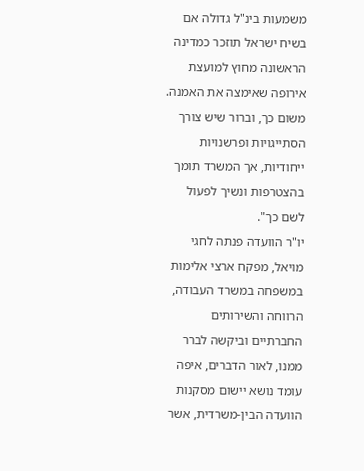משמעות בינ"ל גדולה אם בשיח ישראל תוזכר כמדינה הראשונה מחוץ למועצת אירופה שאימצה את האמנה. משום כך, וברור שיש צורך הסתייגויות ופרשנויות ייחודיות, אך המשרד תומך בהצטרפות ונשיך לפעול לשם כך".
יו"ר הוועדה פנתה לחגי מויאל, מפקח ארצי אלימות במשפחה במשרד העבודה, הרווחה והשירותים החברתיים וביקשה לברר ממנו, לאור הדברים, איפה עומד נושא יישום מסקנות הוועדה הבין-משרדית, אשר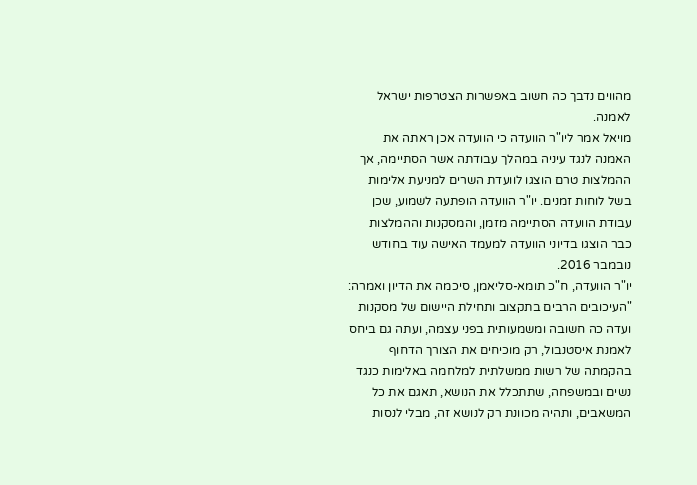מהווים נדבך כה חשוב באפשרות הצטרפות ישראל לאמנה.
מויאל אמר ליו"ר הוועדה כי הוועדה אכן ראתה את האמנה לנגד עיניה במהלך עבודתה אשר הסתיימה, אך ההמלצות טרם הוצגו לוועדת השרים למניעת אלימות בשל לוחות זמנים. יו"ר הוועדה הופתעה לשמוע, שכן עבודת הוועדה הסתיימה מזמן, והמסקנות וההמלצות כבר הוצגו בדיוני הוועדה למעמד האישה עוד בחודש נובמבר 2016.
יו"ר הוועדה, ח"כ תומא-סליאמן, סיכמה את הדיון ואמרה: "העיכובים הרבים בתקצוב ותחילת היישום של מסקנות ועדה כה חשובה ומשמעותית בפני עצמה, ועתה גם ביחס לאמנת איסטנבול, רק מוכיחים את הצורך הדחוף בהקמתה של רשות ממשלתית למלחמה באלימות כנגד נשים ובמשפחה, שתתכלל את הנושא, תאגם את כל המשאבים, ותהיה מכוונת רק לנושא זה, מבלי לנסות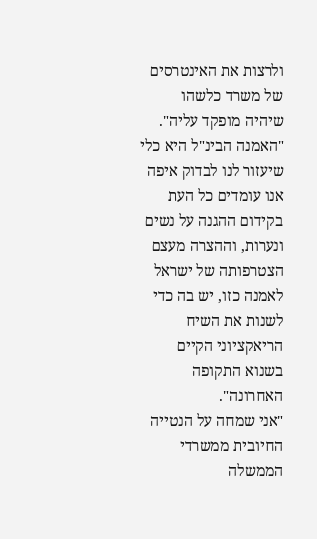ולרצות את האינטרסים של משרד כלשהו שיהיה מופקד עליה".
"האמנה הבינ"ל היא כלי שיעזור לנו לבדוק איפה אנו עומדים כל העת בקידום ההגנה על נשים ונערות, וההצרה מעצם הצטרפותה של ישראל לאמנה כזו, יש בה כדי לשנות את השיח הריאקציוני הקיים בשנוא התקופה האחרונה".
"אני שמחה על הנטייה החיובית ממשרדי הממשלה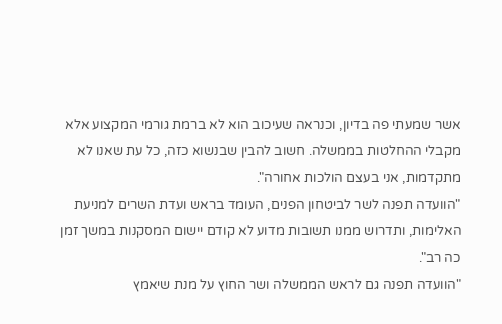אשר שמעתי פה בדיון, וכנראה שעיכוב הוא לא ברמת גורמי המקצוע אלא מקבלי ההחלטות בממשלה. חשוב להבין שבנשוא כזה, כל עת שאנו לא מתקדמות, אני בעצם הולכות אחורה".
"הוועדה תפנה לשר לביטחון הפנים, העומד בראש ועדת השרים למניעת האלימות, ותדרוש ממנו תשובות מדוע לא קודם יישום המסקנות במשך זמן כה רב".
"הוועדה תפנה גם לראש הממשלה ושר החוץ על מנת שיאמץ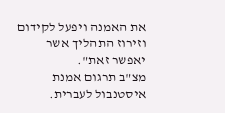את האמנה ויפעל לקידום וזירוז התהליך אשר יאפשר זאת".
מצ"ב תרגום אמנת איסטנבול לעברית.